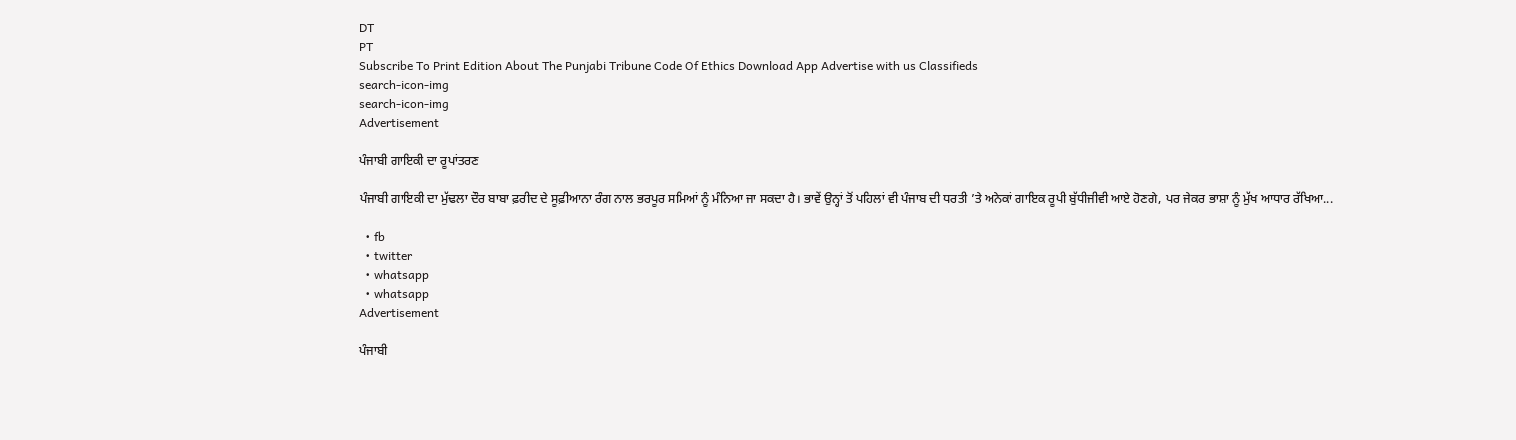DT
PT
Subscribe To Print Edition About The Punjabi Tribune Code Of Ethics Download App Advertise with us Classifieds
search-icon-img
search-icon-img
Advertisement

ਪੰਜਾਬੀ ਗਾਇਕੀ ਦਾ ਰੂਪਾਂਤਰਣ

ਪੰਜਾਬੀ ਗਾਇਕੀ ਦਾ ਮੁੱਢਲਾ ਦੌਰ ਬਾਬਾ ਫ਼ਰੀਦ ਦੇ ਸੂਫ਼ੀਆਨਾ ਰੰਗ ਨਾਲ ਭਰਪੂਰ ਸਮਿਆਂ ਨੂੰ ਮੰਨਿਆ ਜਾ ਸਕਦਾ ਹੈ। ਭਾਵੇਂ ਉਨ੍ਹਾਂ ਤੋਂ ਪਹਿਲਾਂ ਵੀ ਪੰਜਾਬ ਦੀ ਧਰਤੀ ’ਤੇ ਅਨੇਕਾਂ ਗਾਇਕ ਰੂਪੀ ਬੁੱਧੀਜੀਵੀ ਆਏ ਹੋਣਗੇ, ਪਰ ਜੇਕਰ ਭਾਸ਼ਾ ਨੂੰ ਮੁੱਖ ਆਧਾਰ ਰੱਖਿਆ...

  • fb
  • twitter
  • whatsapp
  • whatsapp
Advertisement

ਪੰਜਾਬੀ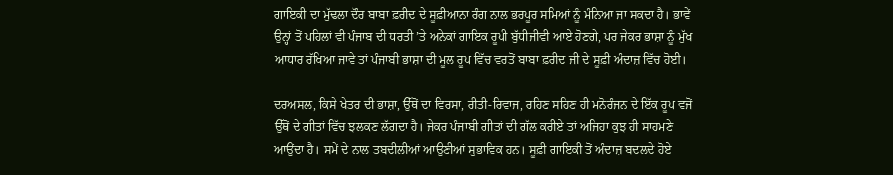ਗਾਇਕੀ ਦਾ ਮੁੱਢਲਾ ਦੌਰ ਬਾਬਾ ਫ਼ਰੀਦ ਦੇ ਸੂਫ਼ੀਆਨਾ ਰੰਗ ਨਾਲ ਭਰਪੂਰ ਸਮਿਆਂ ਨੂੰ ਮੰਨਿਆ ਜਾ ਸਕਦਾ ਹੈ। ਭਾਵੇਂ ਉਨ੍ਹਾਂ ਤੋਂ ਪਹਿਲਾਂ ਵੀ ਪੰਜਾਬ ਦੀ ਧਰਤੀ ’ਤੇ ਅਨੇਕਾਂ ਗਾਇਕ ਰੂਪੀ ਬੁੱਧੀਜੀਵੀ ਆਏ ਹੋਣਗੇ, ਪਰ ਜੇਕਰ ਭਾਸ਼ਾ ਨੂੰ ਮੁੱਖ ਆਧਾਰ ਰੱਖਿਆ ਜਾਵੇ ਤਾਂ ਪੰਜਾਬੀ ਭਾਸ਼ਾ ਦੀ ਮੂਲ ਰੂਪ ਵਿੱਚ ਵਰਤੋਂ ਬਾਬਾ ਫ਼ਰੀਦ ਜੀ ਦੇ ਸੂਫ਼ੀ ਅੰਦਾਜ਼ ਵਿੱਚ ਹੋਈ।

ਦਰਅਸਲ, ਕਿਸੇ ਖੇਤਰ ਦੀ ਭਾਸ਼ਾ, ਉੱਥੋਂ ਦਾ ਵਿਰਸਾ, ਰੀਤੀ-ਰਿਵਾਜ, ਰਹਿਣ ਸਹਿਣ ਹੀ ਮਨੋਰੰਜਨ ਦੇ ਇੱਕ ਰੂਪ ਵਜੋਂ ਉੱਥੋਂ ਦੇ ਗੀਤਾਂ ਵਿੱਚ ਝਲਕਣ ਲੱਗਦਾ ਹੈ। ਜੇਕਰ ਪੰਜਾਬੀ ਗੀਤਾਂ ਦੀ ਗੱਲ ਕਰੀਏ ਤਾਂ ਅਜਿਹਾ ਕੁਝ ਹੀ ਸਾਹਮਣੇ ਆਉਂਦਾ ਹੈ। ਸਮੇਂ ਦੇ ਨਾਲ ਤਬਦੀਲੀਆਂ ਆਉਣੀਆਂ ਸੁਭਾਵਿਕ ਹਨ। ਸੂਫ਼ੀ ਗਾਇਕੀ ਤੋਂ ਅੰਦਾਜ਼ ਬਦਲਦੇ ਹੋਏ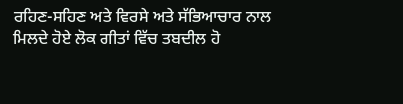ਰਹਿਣ-ਸਹਿਣ ਅਤੇ ਵਿਰਸੇ ਅਤੇ ਸੱਭਿਆਚਾਰ ਨਾਲ ਮਿਲਦੇ ਹੋਏ ਲੋਕ ਗੀਤਾਂ ਵਿੱਚ ਤਬਦੀਲ ਹੋ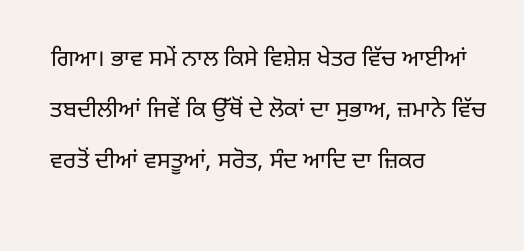ਗਿਆ। ਭਾਵ ਸਮੇਂ ਨਾਲ ਕਿਸੇ ਵਿਸ਼ੇਸ਼ ਖੇਤਰ ਵਿੱਚ ਆਈਆਂ ਤਬਦੀਲੀਆਂ ਜਿਵੇਂ ਕਿ ਉੱਥੋਂ ਦੇ ਲੋਕਾਂ ਦਾ ਸੁਭਾਅ, ਜ਼ਮਾਨੇ ਵਿੱਚ ਵਰਤੋਂ ਦੀਆਂ ਵਸਤੂਆਂ, ਸਰੋਤ, ਸੰਦ ਆਦਿ ਦਾ ਜ਼ਿਕਰ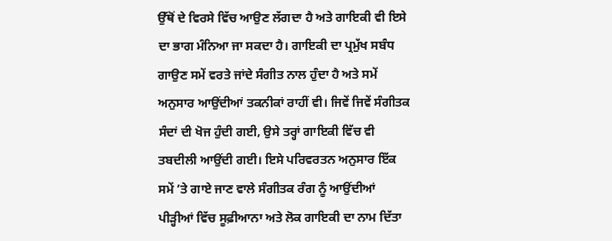ਉੱਥੋਂ ਦੇ ਵਿਰਸੇ ਵਿੱਚ ਆਉਣ ਲੱਗਦਾ ਹੈ ਅਤੇ ਗਾਇਕੀ ਵੀ ਇਸੇ ਦਾ ਭਾਗ ਮੰਨਿਆ ਜਾ ਸਕਦਾ ਹੈ। ਗਾਇਕੀ ਦਾ ਪ੍ਰਮੁੱਖ ਸਬੰਧ ਗਾਉਣ ਸਮੇਂ ਵਰਤੇ ਜਾਂਦੇ ਸੰਗੀਤ ਨਾਲ ਹੁੰਦਾ ਹੈ ਅਤੇ ਸਮੇਂ ਅਨੁਸਾਰ ਆਉਂਦੀਆਂ ਤਕਨੀਕਾਂ ਰਾਹੀਂ ਵੀ। ਜਿਵੇਂ ਜਿਵੇਂ ਸੰਗੀਤਕ ਸੰਦਾਂ ਦੀ ਖੋਜ ਹੁੰਦੀ ਗਈ, ਉਸੇ ਤਰ੍ਹਾਂ ਗਾਇਕੀ ਵਿੱਚ ਵੀ ਤਬਦੀਲੀ ਆਉਂਦੀ ਗਈ। ਇਸੇ ਪਰਿਵਰਤਨ ਅਨੁਸਾਰ ਇੱਕ ਸਮੇਂ ’ਤੇ ਗਾਏ ਜਾਣ ਵਾਲੇ ਸੰਗੀਤਕ ਰੰਗ ਨੂੰ ਆਉਂਦੀਆਂ ਪੀੜ੍ਹੀਆਂ ਵਿੱਚ ਸੂਫ਼ੀਆਨਾ ਅਤੇ ਲੋਕ ਗਾਇਕੀ ਦਾ ਨਾਮ ਦਿੱਤਾ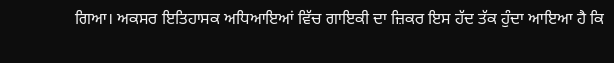ਗਿਆ। ਅਕਸਰ ਇਤਿਹਾਸਕ ਅਧਿਆਇਆਂ ਵਿੱਚ ਗਾਇਕੀ ਦਾ ਜ਼ਿਕਰ ਇਸ ਹੱਦ ਤੱਕ ਹੁੰਦਾ ਆਇਆ ਹੈ ਕਿ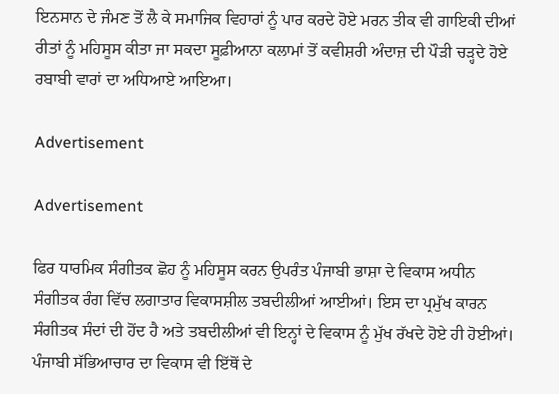ਇਨਸਾਨ ਦੇ ਜੰਮਣ ਤੋਂ ਲੈ ਕੇ ਸਮਾਜਿਕ ਵਿਹਾਰਾਂ ਨੂੰ ਪਾਰ ਕਰਦੇ ਹੋਏ ਮਰਨ ਤੀਕ ਵੀ ਗਾਇਕੀ ਦੀਆਂ ਰੀਤਾਂ ਨੂੰ ਮਹਿਸੂਸ ਕੀਤਾ ਜਾ ਸਕਦਾ ਸੂਫ਼ੀਆਨਾ ਕਲਾਮਾਂ ਤੋਂ ਕਵੀਸ਼ਰੀ ਅੰਦਾਜ਼ ਦੀ ਪੌੜੀ ਚੜ੍ਹਦੇ ਹੋਏ ਰਬਾਬੀ ਵਾਰਾਂ ਦਾ ਅਧਿਆਏ ਆਇਆ।

Advertisement

Advertisement

ਫਿਰ ਧਾਰਮਿਕ ਸੰਗੀਤਕ ਛੋਹ ਨੂੰ ਮਹਿਸੂਸ ਕਰਨ ਉਪਰੰਤ ਪੰਜਾਬੀ ਭਾਸ਼ਾ ਦੇ ਵਿਕਾਸ ਅਧੀਨ ਸੰਗੀਤਕ ਰੰਗ ਵਿੱਚ ਲਗਾਤਾਰ ਵਿਕਾਸਸ਼ੀਲ ਤਬਦੀਲੀਆਂ ਆਈਆਂ। ਇਸ ਦਾ ਪ੍ਰਮੁੱਖ ਕਾਰਨ ਸੰਗੀਤਕ ਸੰਦਾਂ ਦੀ ਹੋਂਦ ਹੈ ਅਤੇ ਤਬਦੀਲੀਆਂ ਵੀ ਇਨ੍ਹਾਂ ਦੇ ਵਿਕਾਸ ਨੂੰ ਮੁੱਖ ਰੱਖਦੇ ਹੋਏ ਹੀ ਹੋਈਆਂ। ਪੰਜਾਬੀ ਸੱਭਿਆਚਾਰ ਦਾ ਵਿਕਾਸ ਵੀ ਇੱਥੋਂ ਦੇ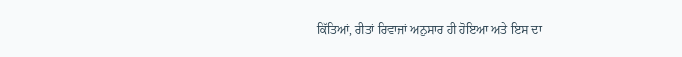ਕਿੱਤਿਆਂ, ਰੀਤਾਂ ਰਿਵਾਜਾਂ ਅਨੁਸਾਰ ਹੀ ਹੋਇਆ ਅਤੇ ਇਸ ਦਾ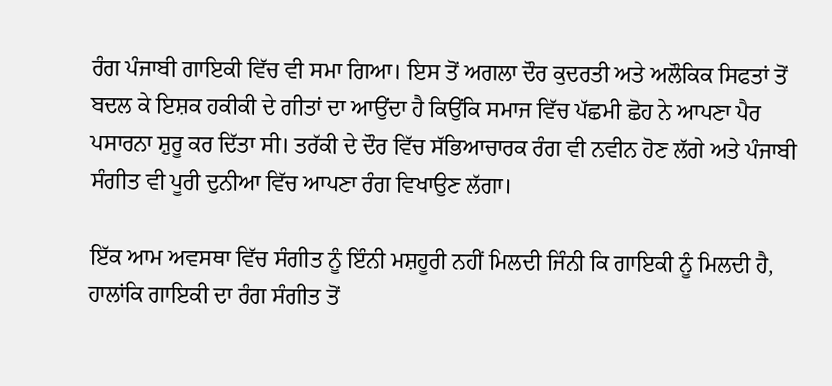ਰੰਗ ਪੰਜਾਬੀ ਗਾਇਕੀ ਵਿੱਚ ਵੀ ਸਮਾ ਗਿਆ। ਇਸ ਤੋਂ ਅਗਲਾ ਦੌਰ ਕੁਦਰਤੀ ਅਤੇ ਅਲੌਕਿਕ ਸਿਫਤਾਂ ਤੋਂ ਬਦਲ ਕੇ ਇਸ਼ਕ ਹਕੀਕੀ ਦੇ ਗੀਤਾਂ ਦਾ ਆਉਂਦਾ ਹੈ ਕਿਉਂਕਿ ਸਮਾਜ ਵਿੱਚ ਪੱਛਮੀ ਛੋਹ ਨੇ ਆਪਣਾ ਪੈਰ ਪਸਾਰਨਾ ਸ਼ੁਰੂ ਕਰ ਦਿੱਤਾ ਸੀ। ਤਰੱਕੀ ਦੇ ਦੌਰ ਵਿੱਚ ਸੱਭਿਆਚਾਰਕ ਰੰਗ ਵੀ ਨਵੀਨ ਹੋਣ ਲੱਗੇ ਅਤੇ ਪੰਜਾਬੀ ਸੰਗੀਤ ਵੀ ਪੂਰੀ ਦੁਨੀਆ ਵਿੱਚ ਆਪਣਾ ਰੰਗ ਵਿਖਾਉਣ ਲੱਗਾ।

ਇੱਕ ਆਮ ਅਵਸਥਾ ਵਿੱਚ ਸੰਗੀਤ ਨੂੰ ਇੰਨੀ ਮਸ਼ਹੂਰੀ ਨਹੀਂ ਮਿਲਦੀ ਜਿੰਨੀ ਕਿ ਗਾਇਕੀ ਨੂੰ ਮਿਲਦੀ ਹੈ, ਹਾਲਾਂਕਿ ਗਾਇਕੀ ਦਾ ਰੰਗ ਸੰਗੀਤ ਤੋਂ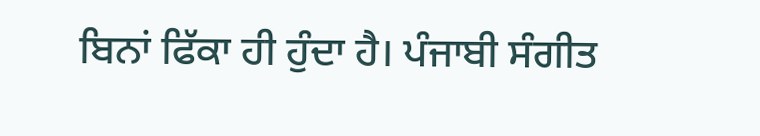ਬਿਨਾਂ ਫਿੱਕਾ ਹੀ ਹੁੰਦਾ ਹੈ। ਪੰਜਾਬੀ ਸੰਗੀਤ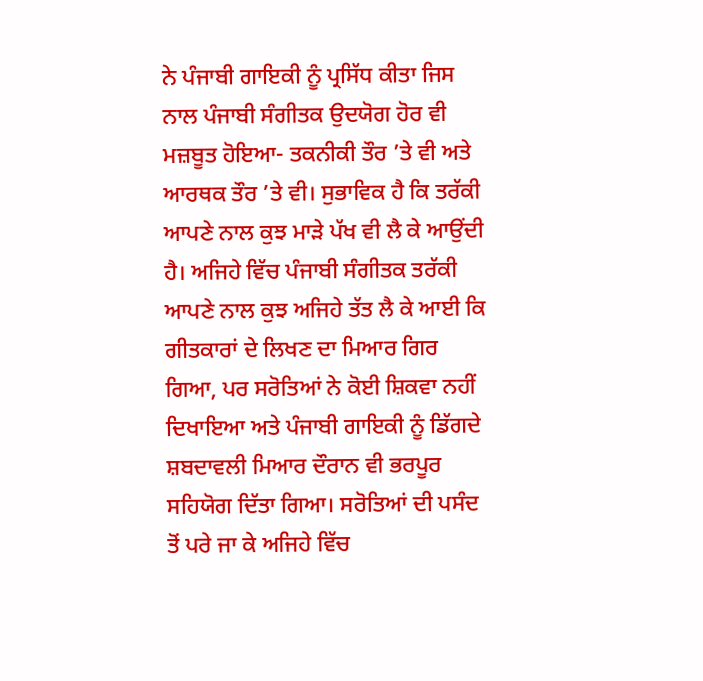ਨੇ ਪੰਜਾਬੀ ਗਾਇਕੀ ਨੂੰ ਪ੍ਰਸਿੱਧ ਕੀਤਾ ਜਿਸ ਨਾਲ ਪੰਜਾਬੀ ਸੰਗੀਤਕ ਉਦਯੋਗ ਹੋਰ ਵੀ ਮਜ਼ਬੂਤ ਹੋਇਆ- ਤਕਨੀਕੀ ਤੌਰ ’ਤੇ ਵੀ ਅਤੇ ਆਰਥਕ ਤੌਰ ’ਤੇ ਵੀ। ਸੁਭਾਵਿਕ ਹੈ ਕਿ ਤਰੱਕੀ ਆਪਣੇ ਨਾਲ ਕੁਝ ਮਾੜੇ ਪੱਖ ਵੀ ਲੈ ਕੇ ਆਉਂਦੀ ਹੈ। ਅਜਿਹੇ ਵਿੱਚ ਪੰਜਾਬੀ ਸੰਗੀਤਕ ਤਰੱਕੀ ਆਪਣੇ ਨਾਲ ਕੁਝ ਅਜਿਹੇ ਤੱਤ ਲੈ ਕੇ ਆਈ ਕਿ ਗੀਤਕਾਰਾਂ ਦੇ ਲਿਖਣ ਦਾ ਮਿਆਰ ਗਿਰ ਗਿਆ, ਪਰ ਸਰੋਤਿਆਂ ਨੇ ਕੋਈ ਸ਼ਿਕਵਾ ਨਹੀਂ ਦਿਖਾਇਆ ਅਤੇ ਪੰਜਾਬੀ ਗਾਇਕੀ ਨੂੰ ਡਿੱਗਦੇ ਸ਼ਬਦਾਵਲੀ ਮਿਆਰ ਦੌਰਾਨ ਵੀ ਭਰਪੂਰ ਸਹਿਯੋਗ ਦਿੱਤਾ ਗਿਆ। ਸਰੋਤਿਆਂ ਦੀ ਪਸੰਦ ਤੋਂ ਪਰੇ ਜਾ ਕੇ ਅਜਿਹੇ ਵਿੱਚ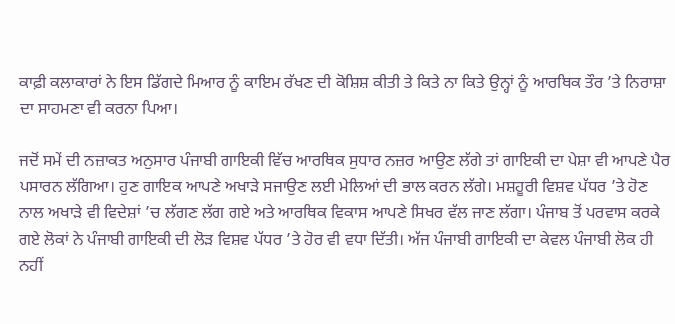ਕਾਫ਼ੀ ਕਲਾਕਾਰਾਂ ਨੇ ਇਸ ਡਿੱਗਦੇ ਮਿਆਰ ਨੂੰ ਕਾਇਮ ਰੱਖਣ ਦੀ ਕੋਸ਼ਿਸ਼ ਕੀਤੀ ਤੇ ਕਿਤੇ ਨਾ ਕਿਤੇ ਉਨ੍ਹਾਂ ਨੂੰ ਆਰਥਿਕ ਤੌਰ ’ਤੇ ਨਿਰਾਸ਼ਾ ਦਾ ਸਾਹਮਣਾ ਵੀ ਕਰਨਾ ਪਿਆ।

ਜਦੋਂ ਸਮੇਂ ਦੀ ਨਜ਼ਾਕਤ ਅਨੁਸਾਰ ਪੰਜਾਬੀ ਗਾਇਕੀ ਵਿੱਚ ਆਰਥਿਕ ਸੁਧਾਰ ਨਜ਼ਰ ਆਉਣ ਲੱਗੇ ਤਾਂ ਗਾਇਕੀ ਦਾ ਪੇਸ਼ਾ ਵੀ ਆਪਣੇ ਪੈਰ ਪਸਾਰਨ ਲੱਗਿਆ। ਹੁਣ ਗਾਇਕ ਆਪਣੇ ਅਖਾੜੇ ਸਜਾਉਣ ਲਈ ਮੇਲਿਆਂ ਦੀ ਭਾਲ ਕਰਨ ਲੱਗੇ। ਮਸ਼ਹੂਰੀ ਵਿਸ਼ਵ ਪੱਧਰ ’ਤੇ ਹੋਣ ਨਾਲ ਅਖਾੜੇ ਵੀ ਵਿਦੇਸ਼ਾਂ ’ਚ ਲੱਗਣ ਲੱਗ ਗਏ ਅਤੇ ਆਰਥਿਕ ਵਿਕਾਸ ਆਪਣੇ ਸਿਖਰ ਵੱਲ ਜਾਣ ਲੱਗਾ। ਪੰਜਾਬ ਤੋਂ ਪਰਵਾਸ ਕਰਕੇ ਗਏ ਲੋਕਾਂ ਨੇ ਪੰਜਾਬੀ ਗਾਇਕੀ ਦੀ ਲੋੜ ਵਿਸ਼ਵ ਪੱਧਰ ’ਤੇ ਹੋਰ ਵੀ ਵਧਾ ਦਿੱਤੀ। ਅੱਜ ਪੰਜਾਬੀ ਗਾਇਕੀ ਦਾ ਕੇਵਲ ਪੰਜਾਬੀ ਲੋਕ ਹੀ ਨਹੀਂ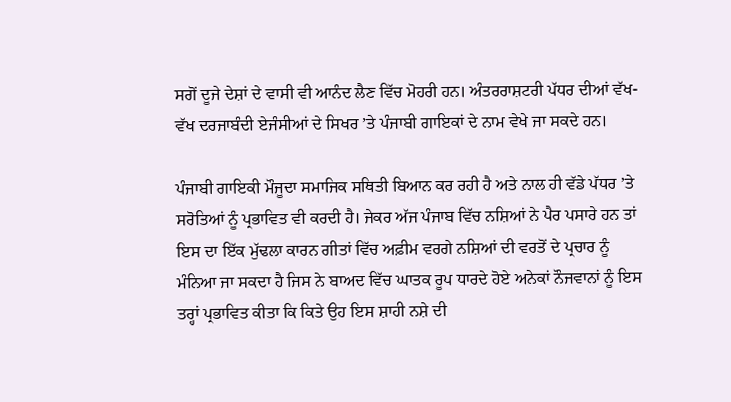ਸਗੋਂ ਦੂਜੇ ਦੇਸ਼ਾਂ ਦੇ ਵਾਸੀ ਵੀ ਆਨੰਦ ਲੈਣ ਵਿੱਚ ਮੋਹਰੀ ਹਨ। ਅੰਤਰਰਾਸ਼ਟਰੀ ਪੱਧਰ ਦੀਆਂ ਵੱਖ-ਵੱਖ ਦਰਜਾਬੰਦੀ ਏਜੰਸੀਆਂ ਦੇ ਸਿਖਰ ’ਤੇ ਪੰਜਾਬੀ ਗਾਇਕਾਂ ਦੇ ਨਾਮ ਵੇਖੇ ਜਾ ਸਕਦੇ ਹਨ।

ਪੰਜਾਬੀ ਗਾਇਕੀ ਮੌਜੂਦਾ ਸਮਾਜਿਕ ਸਥਿਤੀ ਬਿਆਨ ਕਰ ਰਹੀ ਹੈ ਅਤੇ ਨਾਲ ਹੀ ਵੱਡੇ ਪੱਧਰ ’ਤੇ ਸਰੋਤਿਆਂ ਨੂੰ ਪ੍ਰਭਾਵਿਤ ਵੀ ਕਰਦੀ ਹੈ। ਜੇਕਰ ਅੱਜ ਪੰਜਾਬ ਵਿੱਚ ਨਸ਼ਿਆਂ ਨੇ ਪੈਰ ਪਸਾਰੇ ਹਨ ਤਾਂ ਇਸ ਦਾ ਇੱਕ ਮੁੱਢਲਾ ਕਾਰਨ ਗੀਤਾਂ ਵਿੱਚ ਅਫ਼ੀਮ ਵਰਗੇ ਨਸ਼ਿਆਂ ਦੀ ਵਰਤੋਂ ਦੇ ਪ੍ਰਚਾਰ ਨੂੰ ਮੰਨਿਆ ਜਾ ਸਕਦਾ ਹੈ ਜਿਸ ਨੇ ਬਾਅਦ ਵਿੱਚ ਘਾਤਕ ਰੂਪ ਧਾਰਦੇ ਹੋਏ ਅਨੇਕਾਂ ਨੌਜਵਾਨਾਂ ਨੂੰ ਇਸ ਤਰ੍ਹਾਂ ਪ੍ਰਭਾਵਿਤ ਕੀਤਾ ਕਿ ਕਿਤੇ ਉਹ ਇਸ ਸ਼ਾਹੀ ਨਸ਼ੇ ਦੀ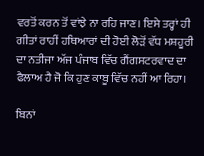ਵਰਤੋਂ ਕਰਨ ਤੋਂ ਵਾਂਝੇ ਨਾ ਰਹਿ ਜਾਣ। ਇਸੇ ਤਰ੍ਹਾਂ ਹੀ ਗੀਤਾਂ ਰਾਹੀਂ ਹਥਿਆਰਾਂ ਦੀ ਹੋਈ ਲੋੜੋਂ ਵੱਧ ਮਸ਼ਹੂਰੀ ਦਾ ਨਤੀਜਾ ਅੱਜ ਪੰਜਾਬ ਵਿੱਚ ਗੈਂਗਸਟਰਵਾਦ ਦਾ ਫੈਲਾਅ ਹੈ ਜੋ ਕਿ ਹੁਣ ਕਾਬੂ ਵਿੱਚ ਨਹੀਂ ਆ ਰਿਹਾ।

ਬਿਨਾਂ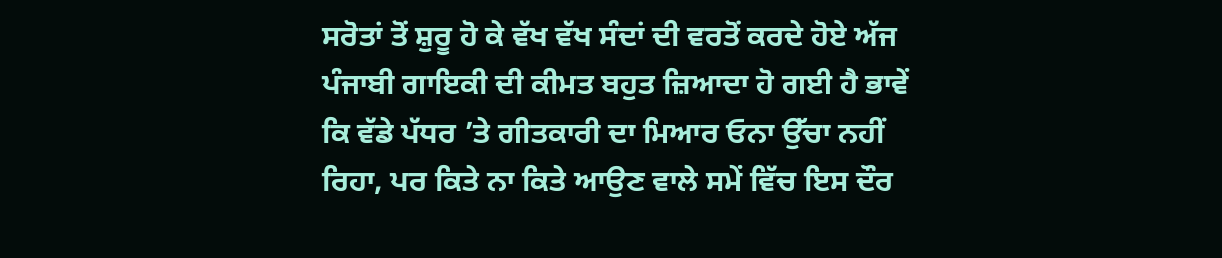ਸਰੋਤਾਂ ਤੋਂ ਸ਼ੁਰੂ ਹੋ ਕੇ ਵੱਖ ਵੱਖ ਸੰਦਾਂ ਦੀ ਵਰਤੋਂ ਕਰਦੇ ਹੋਏ ਅੱਜ ਪੰਜਾਬੀ ਗਾਇਕੀ ਦੀ ਕੀਮਤ ਬਹੁਤ ਜ਼ਿਆਦਾ ਹੋ ਗਈ ਹੈ ਭਾਵੇਂ ਕਿ ਵੱਡੇ ਪੱਧਰ ’ਤੇ ਗੀਤਕਾਰੀ ਦਾ ਮਿਆਰ ਓਨਾ ਉੱਚਾ ਨਹੀਂ ਰਿਹਾ, ਪਰ ਕਿਤੇ ਨਾ ਕਿਤੇ ਆਉਣ ਵਾਲੇ ਸਮੇਂ ਵਿੱਚ ਇਸ ਦੌਰ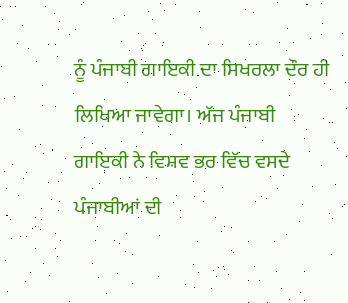ਨੂੰ ਪੰਜਾਬੀ ਗਾਇਕੀ ਦਾ ਸਿਖਰਲਾ ਦੌਰ ਹੀ ਲਿਖਿਆ ਜਾਵੇਗਾ। ਅੱਜ ਪੰਜਾਬੀ ਗਾਇਕੀ ਨੇ ਵਿਸ਼ਵ ਭਰ ਵਿੱਚ ਵਸਦੇ ਪੰਜਾਬੀਆਂ ਦੀ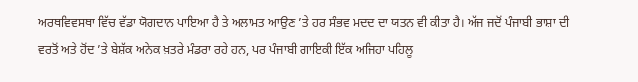ਅਰਥਵਿਵਸਥਾ ਵਿੱਚ ਵੱਡਾ ਯੋਗਦਾਨ ਪਾਇਆ ਹੈ ਤੇ ਅਲਾਮਤ ਆਉਣ ’ਤੇ ਹਰ ਸੰਭਵ ਮਦਦ ਦਾ ਯਤਨ ਵੀ ਕੀਤਾ ਹੈ। ਅੱਜ ਜਦੋਂ ਪੰਜਾਬੀ ਭਾਸ਼ਾ ਦੀ ਵਰਤੋਂ ਅਤੇ ਹੋਂਦ ’ਤੇ ਬੇਸ਼ੱਕ ਅਨੇਕ ਖ਼ਤਰੇ ਮੰਡਰਾ ਰਹੇ ਹਨ, ਪਰ ਪੰਜਾਬੀ ਗਾਇਕੀ ਇੱਕ ਅਜਿਹਾ ਪਹਿਲੂ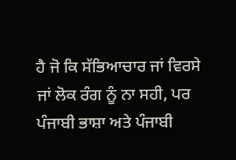ਹੈ ਜੋ ਕਿ ਸੱਭਿਆਚਾਰ ਜਾਂ ਵਿਰਸੇ ਜਾਂ ਲੋਕ ਰੰਗ ਨੂੰ ਨਾ ਸਹੀ, ਪਰ ਪੰਜਾਬੀ ਭਾਸ਼ਾ ਅਤੇ ਪੰਜਾਬੀ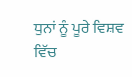ਧੁਨਾਂ ਨੂੰ ਪੂਰੇ ਵਿਸ਼ਵ ਵਿੱਚ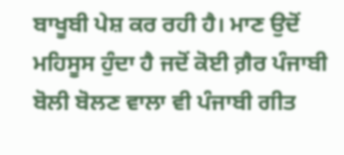ਬਾਖੂਬੀ ਪੇਸ਼ ਕਰ ਰਹੀ ਹੈ। ਮਾਣ ਉਦੋਂ ਮਹਿਸੂਸ ਹੁੰਦਾ ਹੈ ਜਦੋਂ ਕੋਈ ਗ਼ੈਰ ਪੰਜਾਬੀ ਬੋਲੀ ਬੋਲਣ ਵਾਲਾ ਵੀ ਪੰਜਾਬੀ ਗੀਤ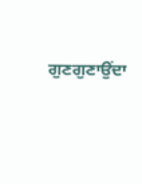ਗੁਣਗੁਣਾਉਂਦਾ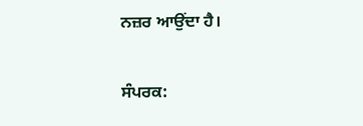ਨਜ਼ਰ ਆਉਂਦਾ ਹੈ।

ਸੰਪਰਕ: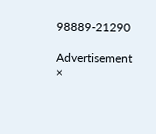98889-21290

Advertisement
×